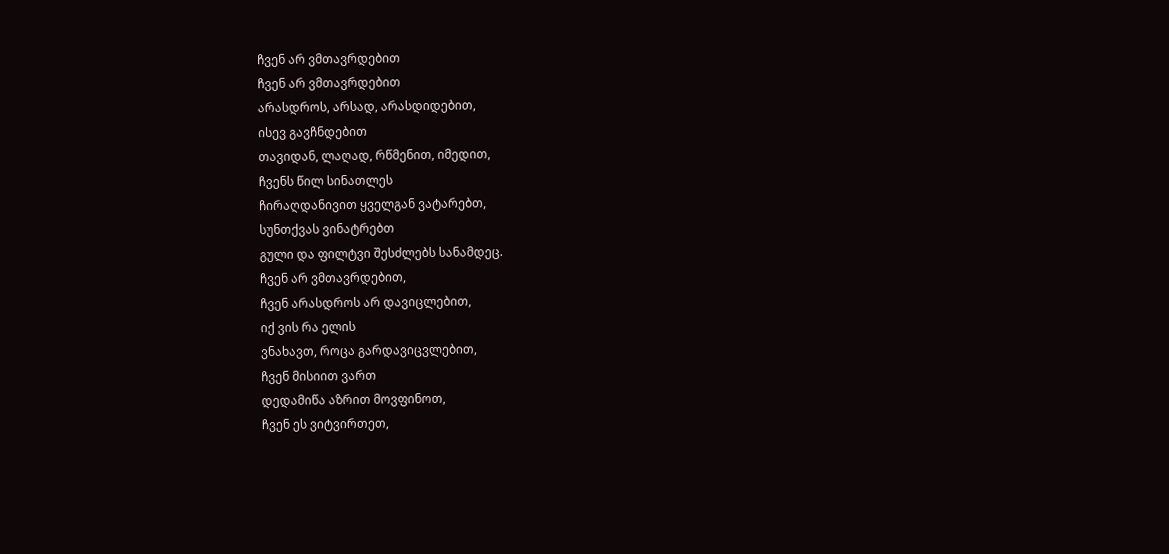ჩვენ არ ვმთავრდებით
ჩვენ არ ვმთავრდებით
არასდროს, არსად, არასდიდებით,
ისევ გავჩნდებით
თავიდან, ლაღად, რწმენით, იმედით,
ჩვენს წილ სინათლეს
ჩირაღდანივით ყველგან ვატარებთ,
სუნთქვას ვინატრებთ
გული და ფილტვი შესძლებს სანამდეც.
ჩვენ არ ვმთავრდებით,
ჩვენ არასდროს არ დავიცლებით,
იქ ვის რა ელის
ვნახავთ, როცა გარდავიცვლებით,
ჩვენ მისიით ვართ
დედამიწა აზრით მოვფინოთ,
ჩვენ ეს ვიტვირთეთ,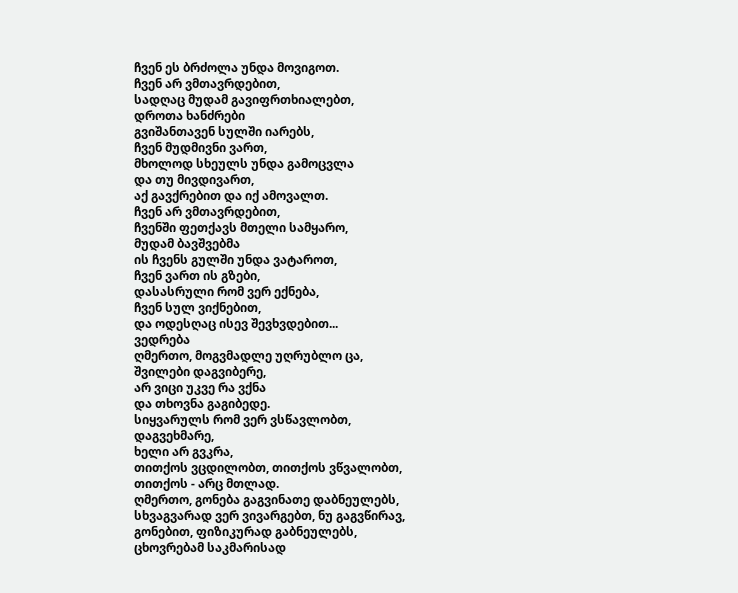ჩვენ ეს ბრძოლა უნდა მოვიგოთ.
ჩვენ არ ვმთავრდებით,
სადღაც მუდამ გავიფრთხიალებთ,
დროთა ხანძრები
გვიშანთავენ სულში იარებს,
ჩვენ მუდმივნი ვართ,
მხოლოდ სხეულს უნდა გამოცვლა
და თუ მივდივართ,
აქ გავქრებით და იქ ამოვალთ.
ჩვენ არ ვმთავრდებით,
ჩვენში ფეთქავს მთელი სამყარო,
მუდამ ბავშვებმა
ის ჩვენს გულში უნდა ვატაროთ,
ჩვენ ვართ ის გზები,
დასასრული რომ ვერ ექნება,
ჩვენ სულ ვიქნებით,
და ოდესღაც ისევ შევხვდებით...
ვედრება
ღმერთო, მოგვმადლე უღრუბლო ცა,
შვილები დაგვიბერე,
არ ვიცი უკვე რა ვქნა
და თხოვნა გაგიბედე.
სიყვარულს რომ ვერ ვსწავლობთ,
დაგვეხმარე,
ხელი არ გვკრა,
თითქოს ვცდილობთ, თითქოს ვწვალობთ,
თითქოს - არც მთლად.
ღმერთო, გონება გაგვინათე დაბნეულებს,
სხვაგვარად ვერ ვივარგებთ, ნუ გაგვწირავ,
გონებით, ფიზიკურად გაბნეულებს,
ცხოვრებამ საკმარისად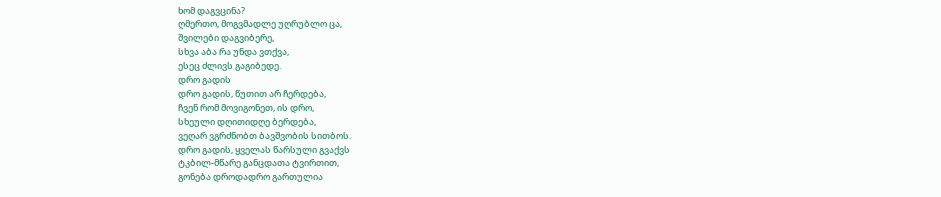ხომ დაგვცინა?
ღმერთო, მოგვმადლე უღრუბლო ცა,
შვილები დაგვიბერე,
სხვა აბა რა უნდა ვთქვა,
ესეც ძლივს გაგიბედე.
დრო გადის
დრო გადის, წუთით არ ჩერდება,
ჩვენ რომ მოვიგონეთ, ის დრო,
სხეული დღითიდღე ბერდება,
ვეღარ ვგრძნობთ ბავშვობის სითბოს.
დრო გადის, ყველას წარსული გვაქვს
ტკბილ-მწარე განცდათა ტვირთით,
გონება დროდადრო გართულია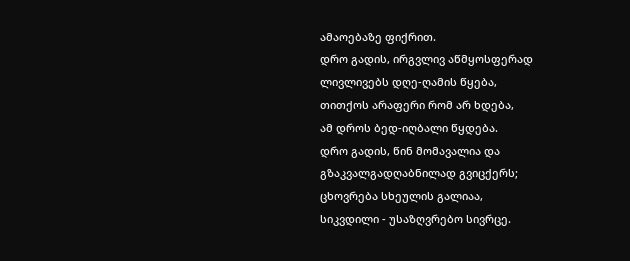ამაოებაზე ფიქრით.
დრო გადის, ირგვლივ აწმყოსფერად
ლივლივებს დღე-ღამის წყება,
თითქოს არაფერი რომ არ ხდება,
ამ დროს ბედ-იღბალი წყდება.
დრო გადის, წინ მომავალია და
გზაკვალგადღაბნილად გვიცქერს;
ცხოვრება სხეულის გალიაა,
სიკვდილი - უსაზღვრებო სივრცე.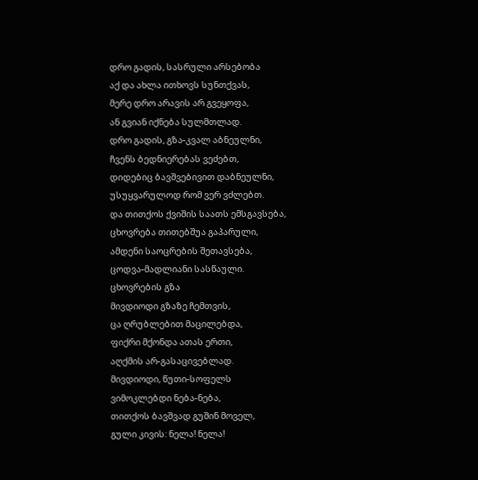დრო გადის, სასრული არსებობა
აქ და ახლა ითხოვს სუნთქვას,
მერე დრო არავის არ გვეყოფა,
ან გვიან იქნება სულმთლად.
დრო გადის, გზა-კვალ აბნეულნი,
ჩვენს ბედნიერებას ვეძებთ,
დიდებიც ბავშვებივით დაბნეულნი,
უსუყვარულოდ რომ ვერ ვძლებთ.
და თითქოს ქვიშის საათს ემსგავსება,
ცხოვრება თითებშუა გაპარული,
ამდენი საოცრების შეთავსება,
ცოდვა-მადლიანი სასწაული.
ცხოვრების გზა
მივდიოდი გზაზე ჩემთვის,
ცა ღრუბლებით მაცილებდა,
ფიქრი მქონდა ათას ერთი,
აღქმის არ-გასაცივებლად.
მივდიოდი, წუთი-სოფელს
ვიმოკლებდი ნება-ნება,
თითქოს ბავშვად გუშინ მოველ,
გული კივის: ნელა! ნელა!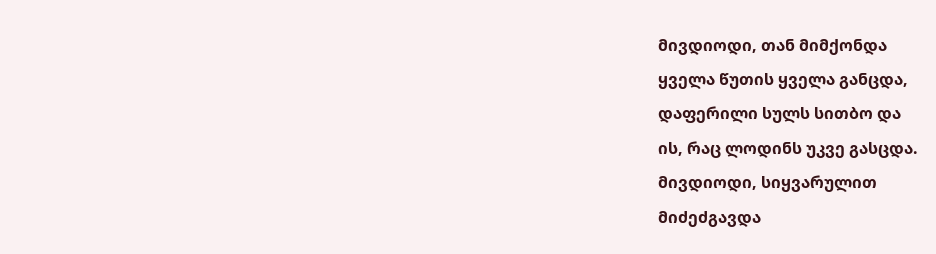მივდიოდი, თან მიმქონდა
ყველა წუთის ყველა განცდა,
დაფერილი სულს სითბო და
ის, რაც ლოდინს უკვე გასცდა.
მივდიოდი, სიყვარულით
მიძეძგავდა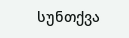სუნთქვა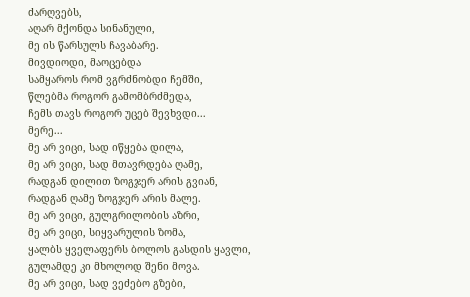ძარღვებს,
აღარ მქონდა სინანული,
მე ის წარსულს ჩავაბარე.
მივდიოდი, მაოცებდა
სამყაროს რომ ვგრძნობდი ჩემში,
წლებმა როგორ გამომბრძმედა,
ჩემს თავს როგორ უცებ შევხვდი...
მერე...
მე არ ვიცი, სად იწყება დილა,
მე არ ვიცი, სად მთავრდება ღამე,
რადგან დილით ზოგჯერ არის გვიან,
რადგან ღამე ზოგჯერ არის მალე.
მე არ ვიცი, გულგრილობის აზრი,
მე არ ვიცი, სიყვარულის ზომა,
ყალბს ყველაფერს ბოლოს გასდის ყავლი,
გულამდე კი მხოლოდ შენი მოვა.
მე არ ვიცი, სად ვეძებო გზები,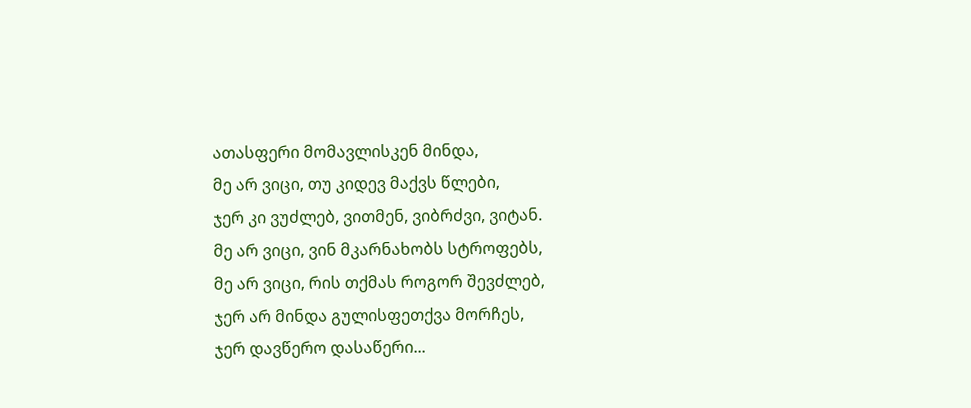ათასფერი მომავლისკენ მინდა,
მე არ ვიცი, თუ კიდევ მაქვს წლები,
ჯერ კი ვუძლებ, ვითმენ, ვიბრძვი, ვიტან.
მე არ ვიცი, ვინ მკარნახობს სტროფებს,
მე არ ვიცი, რის თქმას როგორ შევძლებ,
ჯერ არ მინდა გულისფეთქვა მორჩეს,
ჯერ დავწერო დასაწერი...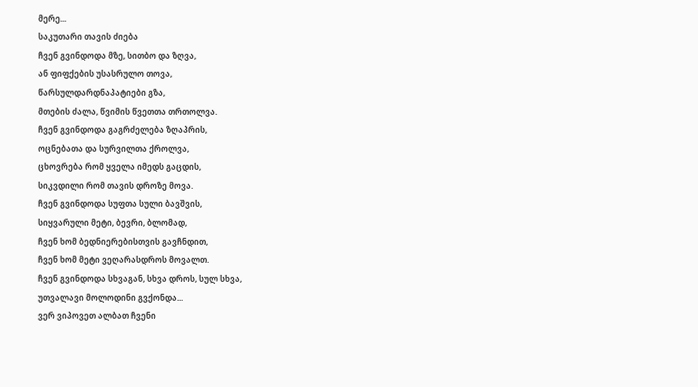მერე...
საკუთარი თავის ძიება
ჩვენ გვინდოდა მზე, სითბო და ზღვა,
ან ფიფქების უსასრულო თოვა,
წარსულდარდნაპატიები გზა,
მთების ძალა, წვიმის წვეთთა თრთოლვა.
ჩვენ გვინდოდა გაგრძელება ზღაპრის,
ოცნებათა და სურვილთა ქროლვა,
ცხოვრება რომ ყველა იმედს გაცდის,
სიკვდილი რომ თავის დროზე მოვა.
ჩვენ გვინდოდა სუფთა სული ბავშვის,
სიყვარული მეტი, ბევრი, ბლომად,
ჩვენ ხომ ბედნიერებისთვის გავჩნდით,
ჩვენ ხომ მეტი ვეღარასდროს მოვალთ.
ჩვენ გვინდოდა სხვაგან, სხვა დროს, სულ სხვა,
უთვალავი მოლოდინი გვქონდა...
ვერ ვიპოვეთ ალბათ ჩვენი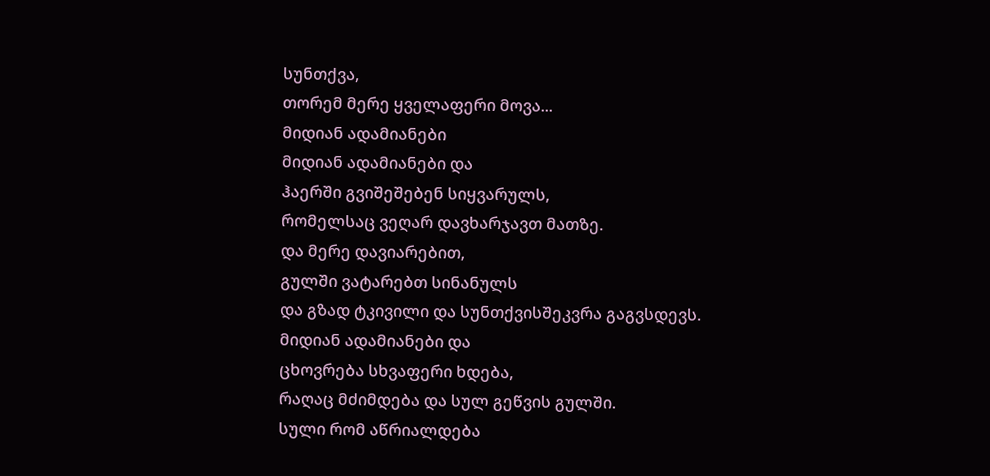სუნთქვა,
თორემ მერე ყველაფერი მოვა...
მიდიან ადამიანები
მიდიან ადამიანები და
ჰაერში გვიშეშებენ სიყვარულს,
რომელსაც ვეღარ დავხარჯავთ მათზე.
და მერე დავიარებით,
გულში ვატარებთ სინანულს
და გზად ტკივილი და სუნთქვისშეკვრა გაგვსდევს.
მიდიან ადამიანები და
ცხოვრება სხვაფერი ხდება,
რაღაც მძიმდება და სულ გეწვის გულში.
სული რომ აწრიალდება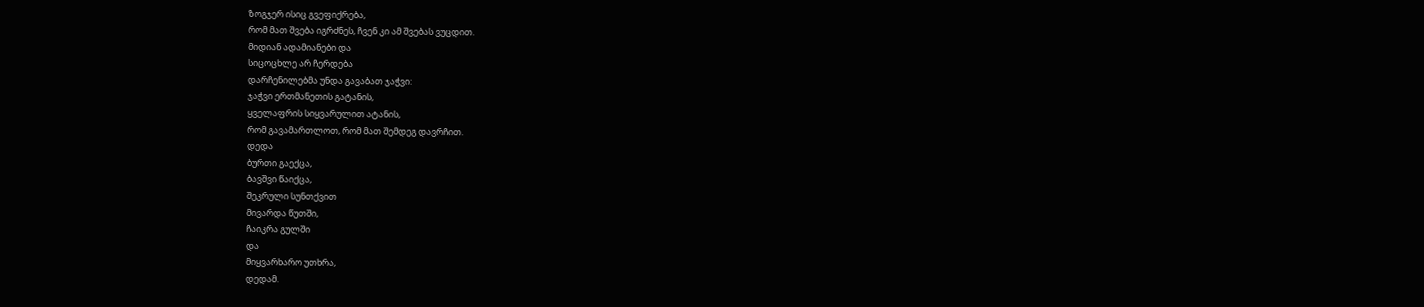ზოგჯერ ისიც გვეფიქრება,
რომ მათ შვება იგრძნეს, ჩვენ კი ამ შვებას ვუცდით.
მიდიან ადამიანები და
სიცოცხლე არ ჩერდება
დარჩენილებმა უნდა გავაბათ ჯაჭვი:
ჯაჭვი ერთმანეთის გატანის,
ყველაფრის სიყვარულით ატანის,
რომ გავამართლოთ, რომ მათ შემდეგ დავრჩით.
დედა
ბურთი გაექცა,
ბავშვი წაიქცა,
შეკრული სუნთქვით
მივარდა წუთში,
ჩაიკრა გულში
და
მიყვარხარო უთხრა,
დედამ.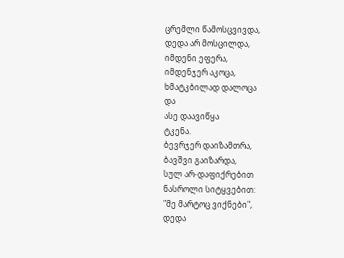ცრემლი წამოსცვივდა,
დედა არ მოსცილდა,
იმდენი ეფერა,
იმდენჯერ აკოცა,
ხმატკბილად დალოცა
და
ასე დაავიწყა
ტკენა.
ბევრჯერ დაიზამთრა,
ბავშვი გაიზარდა,
სულ არ-დაფიქრებით
ნასროლი სიტყვებით:
"მე მარტოც ვიქნები",
დედა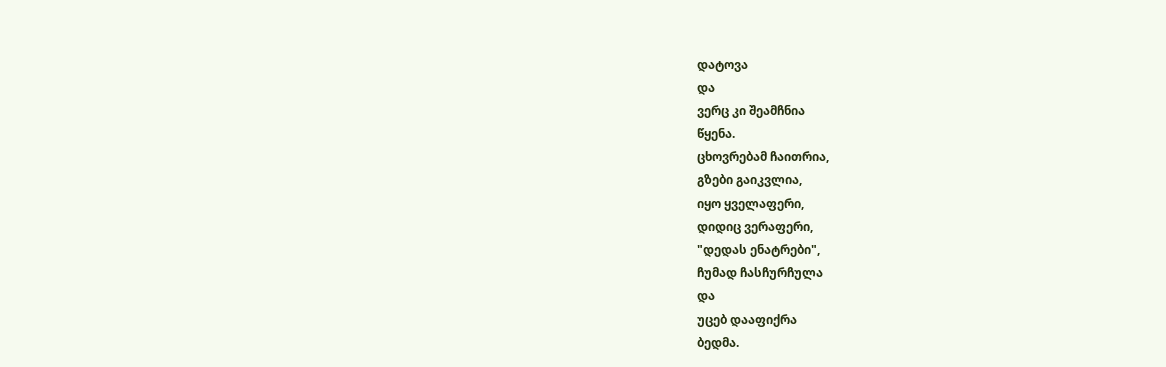დატოვა
და
ვერც კი შეამჩნია
წყენა.
ცხოვრებამ ჩაითრია,
გზები გაიკვლია,
იყო ყველაფერი,
დიდიც ვერაფერი,
"დედას ენატრები",
ჩუმად ჩასჩურჩულა
და
უცებ დააფიქრა
ბედმა.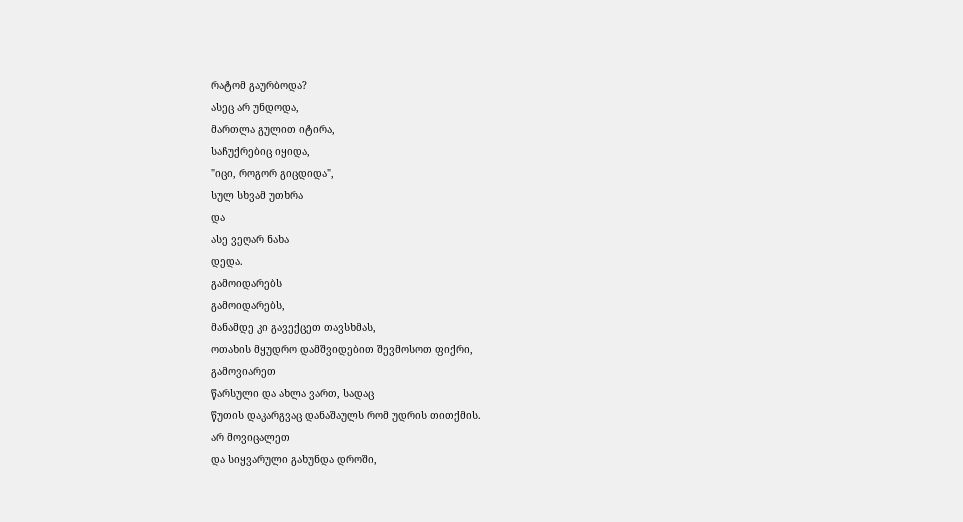რატომ გაურბოდა?
ასეც არ უნდოდა,
მართლა გულით იტირა,
საჩუქრებიც იყიდა,
"იცი, როგორ გიცდიდა",
სულ სხვამ უთხრა
და
ასე ვეღარ ნახა
დედა.
გამოიდარებს
გამოიდარებს,
მანამდე კი გავექცეთ თავსხმას,
ოთახის მყუდრო დამშვიდებით შევმოსოთ ფიქრი,
გამოვიარეთ
წარსული და ახლა ვართ, სადაც
წუთის დაკარგვაც დანაშაულს რომ უდრის თითქმის.
არ მოვიცალეთ
და სიყვარული გახუნდა დროში,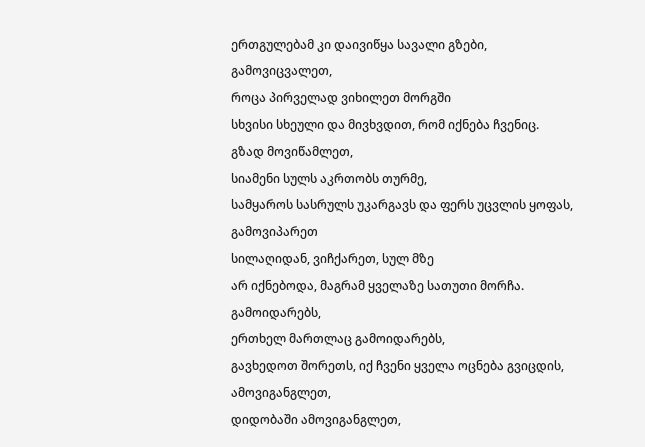ერთგულებამ კი დაივიწყა სავალი გზები,
გამოვიცვალეთ,
როცა პირველად ვიხილეთ მორგში
სხვისი სხეული და მივხვდით, რომ იქნება ჩვენიც.
გზად მოვიწამლეთ,
სიამენი სულს აკრთობს თურმე,
სამყაროს სასრულს უკარგავს და ფერს უცვლის ყოფას,
გამოვიპარეთ
სილაღიდან, ვიჩქარეთ, სულ მზე
არ იქნებოდა, მაგრამ ყველაზე სათუთი მორჩა.
გამოიდარებს,
ერთხელ მართლაც გამოიდარებს,
გავხედოთ შორეთს, იქ ჩვენი ყველა ოცნება გვიცდის,
ამოვიგანგლეთ,
დიდობაში ამოვიგანგლეთ,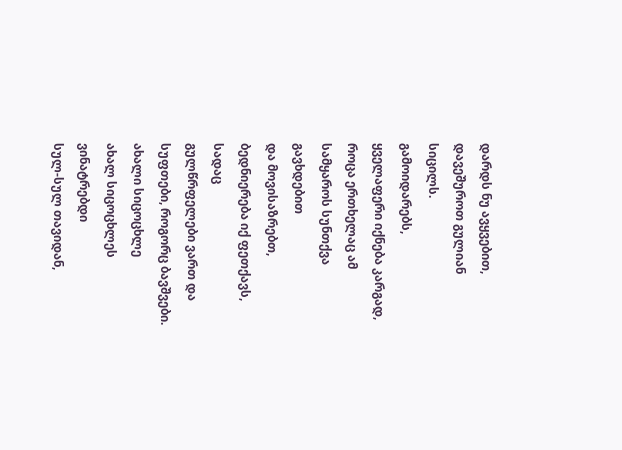დარდს ნუ ავყვებით, დავეშუროთ გულიან სიცილს.
გამოიდარებს,
ყველაფერი იქნება კარგად,
როცა ერთხელაც ამ სამყაროს სუნთქვა გავხდებით
და მოვისაზრებთ,
ბედნიერება იქ ფეთქავს, სადაც
გულწრფელები ვართ და სუფთები, როგორც ბავშვები.
ახალი სიცოცხლე
ახალ სიცოცხლეს ვინატრებდი
სულ-სულ თავიდან,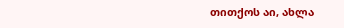თითქოს აი, ახლა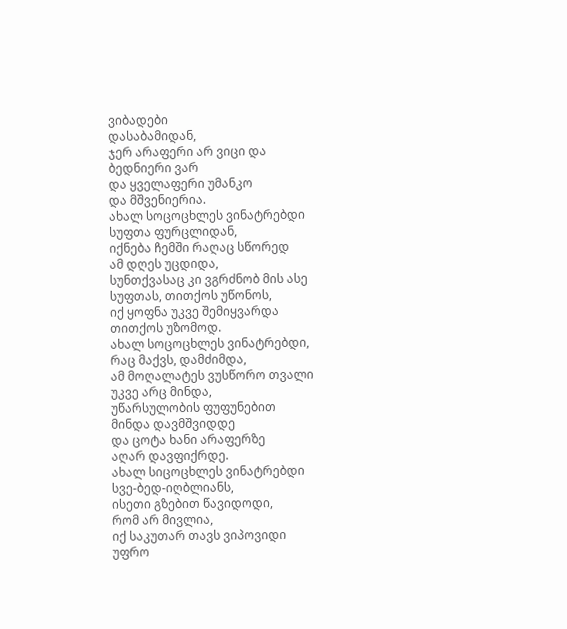ვიბადები
დასაბამიდან,
ჯერ არაფერი არ ვიცი და
ბედნიერი ვარ
და ყველაფერი უმანკო
და მშვენიერია.
ახალ სოცოცხლეს ვინატრებდი
სუფთა ფურცლიდან,
იქნება ჩემში რაღაც სწორედ
ამ დღეს უცდიდა,
სუნთქვასაც კი ვგრძნობ მის ასე
სუფთას, თითქოს უწონოს,
იქ ყოფნა უკვე შემიყვარდა
თითქოს უზომოდ.
ახალ სოცოცხლეს ვინატრებდი,
რაც მაქვს, დამძიმდა,
ამ მოღალატეს ვუსწორო თვალი
უკვე არც მინდა,
უწარსულობის ფუფუნებით
მინდა დავმშვიდდე
და ცოტა ხანი არაფერზე
აღარ დავფიქრდე.
ახალ სიცოცხლეს ვინატრებდი
სვე-ბედ-იღბლიანს,
ისეთი გზებით წავიდოდი,
რომ არ მივლია,
იქ საკუთარ თავს ვიპოვიდი
უფრო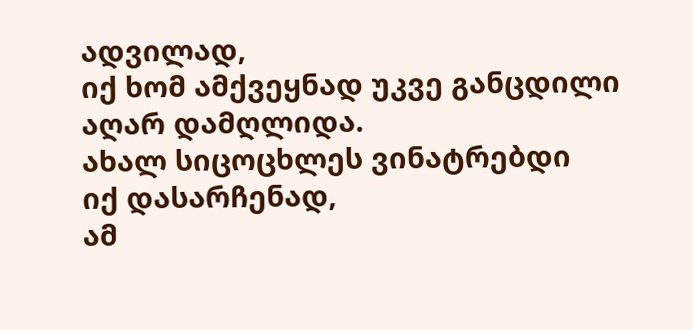ადვილად,
იქ ხომ ამქვეყნად უკვე განცდილი
აღარ დამღლიდა.
ახალ სიცოცხლეს ვინატრებდი
იქ დასარჩენად,
ამ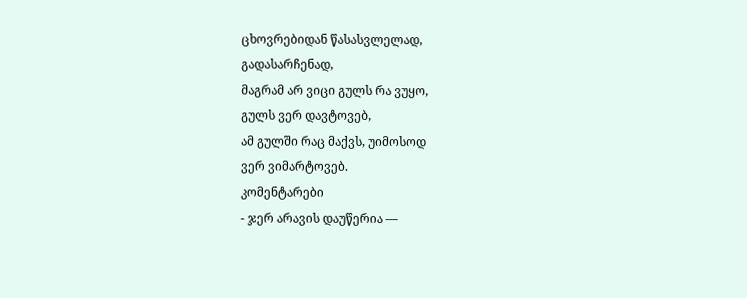ცხოვრებიდან წასასვლელად,
გადასარჩენად,
მაგრამ არ ვიცი გულს რა ვუყო,
გულს ვერ დავტოვებ,
ამ გულში რაც მაქვს, უიმოსოდ
ვერ ვიმარტოვებ.
კომენტარები
- ჯერ არავის დაუწერია —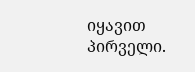იყავით პირველი.